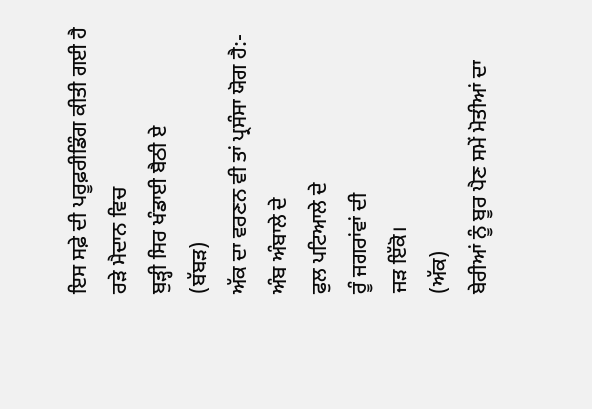ਇਸ ਸਫ਼ੇ ਦੀ ਪਰੂਫ਼ਰੀਡਿੰਗ ਕੀਤੀ ਗਈ ਹੈ
ਰੜੇ ਮੈਦਾਨ ਵਿਚ
ਬੁੜ੍ਹੀ ਸਿਰ ਖੰਡਾਈ ਬੈਠੀ ਏ
(ਬੱਬੜ)
ਅੱਕ ਦਾ ਵਰਣਨ ਵੀ ਤਾਂ ਪ੍ਰਸੰਸਾ ਯੋਗ ਹੈ:-
ਅੰਬ ਅੰਬਾਲੇ ਦੇ
ਫੁਲ ਪਟਿਆਲੇ ਦੇ
ਰੂੰ ਜਗਰਾਂਵਾਂ ਦੀ
ਜੜ ਇੱਕੋ।
(ਅੱਕ)
ਬੇਰੀਆਂ ਨੂੰ ਬੂਰ ਪੈਣ ਸਮੇਂ ਮੋਤੀਆਂ ਦਾ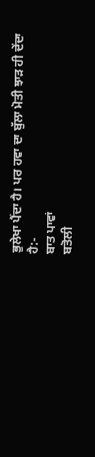ਭੁਲੇਖਾ ਪੈਂਦਾ ਹੈ। ਪਰ ਹਵਾ ਦਾ ਬੁੱਲਾ ਮੋਤੀ ਝਾੜ ਹੀ ਦੇਂਦਾ ਹੈ:-
ਬਾਤ ਪਾਵਾਂ
ਬਤੋਲੀ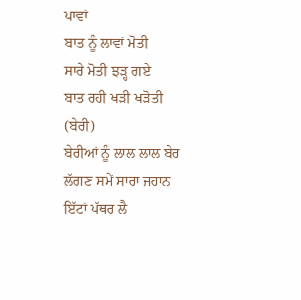ਪਾਵਾਂ
ਬਾਤ ਨੂੰ ਲਾਵਾਂ ਮੋਤੀ
ਸਾਰੇ ਮੋਤੀ ਝੜ੍ਹ ਗਏ
ਬਾਤ ਰਹੀ ਖੜੀ ਖੜੋਤੀ
(ਬੇਰੀ)
ਬੇਰੀਆਂ ਨੂੰ ਲਾਲ ਲਾਲ ਬੇਰ ਲੱਗਣ ਸਮੇਂ ਸਾਰਾ ਜਹਾਨ ਇੱਟਾਂ ਪੱਥਰ ਲੈ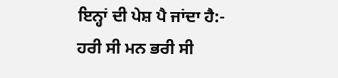ਇਨ੍ਹਾਂ ਦੀ ਪੇਸ਼ ਪੈ ਜਾਂਦਾ ਹੈ:-
ਹਰੀ ਸੀ ਮਨ ਭਰੀ ਸੀ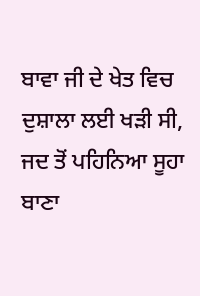ਬਾਵਾ ਜੀ ਦੇ ਖੇਤ ਵਿਚ
ਦੁਸ਼ਾਲਾ ਲਈ ਖੜੀ ਸੀ,
ਜਦ ਤੋਂ ਪਹਿਨਿਆ ਸੂਹਾ ਬਾਣਾ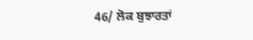46/ ਲੋਕ ਬੁਝਾਰਤਾਂ